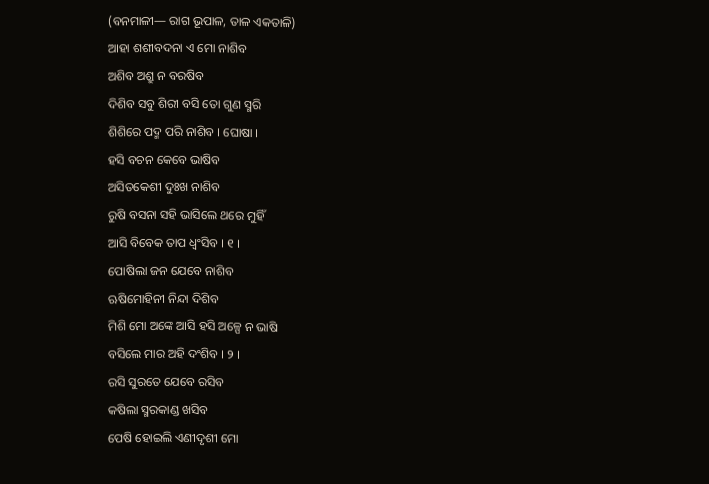(ବନମାଳୀ— ରାଗ ଭୂପାଳ, ତାଳ ଏକତାଳି)
ଆହା ଶଶୀବଦନା ଏ ମୋ ନାଶିବ
ଅଶିବ ଅଶ୍ରୁ ନ ବରଷିବ
ଦିଶିବ ସବୁ ଶିରୀ ବସି ତୋ ଗୁଣ ସ୍ମରି
ଶିଶିରେ ପଦ୍ମ ପରି ନାଶିବ । ଘୋଷା ।
ହସି ବଚନ କେବେ ଭାଷିବ
ଅସିତକେଶୀ ଦୁଃଖ ନାଶିବ
ରୁଷି ବସନା ସହି ଭାସିଲେ ଥରେ ମୁହିଁ
ଆସି ବିବେକ ତାପ ଧ୍ୱଂସିବ । ୧ ।
ପୋଷିଲା ଜନ ଯେବେ ନାଶିବ
ଋଷିମୋହିନୀ ନିନ୍ଦା ଦିଶିବ
ମିଶି ମୋ ଅଙ୍କେ ଆସି ହସି ଅଳ୍ପେ ନ ଭାଷି
ବସିଲେ ମାର ଅହି ଦଂଶିବ । ୨ ।
ରସି ସୁରତେ ଯେବେ ରସିବ
କଷିଲା ସ୍ମରକାଣ୍ଡ ଖସିବ
ପେଷି ହୋଇଲି ଏଣୀଦୃଶୀ ମୋ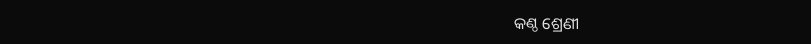କଣ୍ଠ ଶ୍ରେଣୀ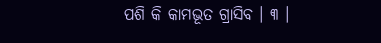ପଶି କି କାମଭୂତ ଗ୍ରାସିବ । ୩ ।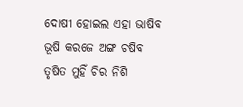ଦୋଷୀ ହୋଇଲ ଏହା ଭାଷିବ
ଭୂଷି କରଜେ ଅଙ୍ଗ ଚଷିବ
ତୃଷିତ ମୁହିଁ ଚିର ନିଶି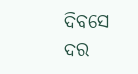ଦିବସେ ଦର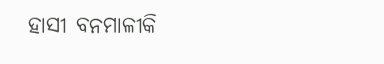ହାସୀ ବନମାଳୀକି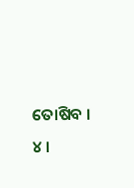ତୋଷିବ । ୪ ।